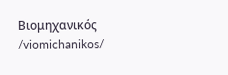Βιομηχανικός /viomichanikos/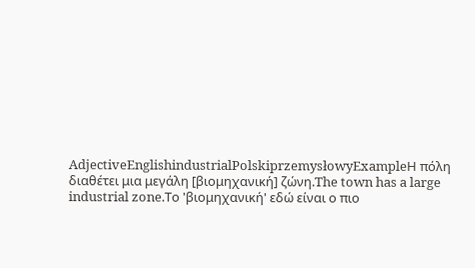AdjectiveEnglishindustrialPolskiprzemysłowyExampleΗ πόλη διαθέτει μια μεγάλη [βιομηχανική] ζώνη.The town has a large industrial zone.Το 'βιομηχανική' εδώ είναι ο πιο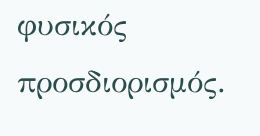φυσικός προσδιορισμός.